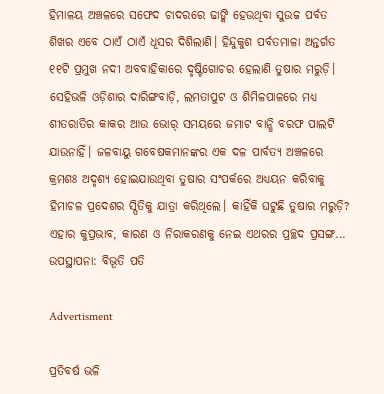ହିମାଳୟ ଅଞ୍ଚଳରେ ସଫେଦ ଚାଦରରେ ଢାଙ୍କି ହେଉଥିବା ସୁଉଚ୍ଚ ପର୍ବତ ଶିଖର ଏବେ ଠାଏଁ ଠାଏଁ ଧୂସର ଦିଶିଲାଣି। ହିନ୍ଦୁକୁଶ ପର୍ବତମାଳା ଅନ୍ତର୍ଗତ ୧୧ଟି ପ୍ରମୁଖ ନଦୀ ଅବବାହିକାରେ ଦୃଷ୍ଟିଗୋଚର ହେଲାଣି ତୁଷାର ମରୁଡ଼ି। ସେହିଭଳି ଓଡ଼ିଶାର ଦାରିଙ୍ଗବାଡ଼ି, ଲମତାପୁଟ ଓ ଶିମିଳପାଳରେ ମଧ୍ୟ ଶୀତରାତିର କାକର ଆଉ ଭୋର୍‌ ସମୟରେ ଜମାଟ ବାନ୍ଧି ବରଫ ପାଲଟି ଯାଉନାହିଁ। ଜଳବାୟୁ ଗବେଷକମାନଙ୍କର ଏକ ଦଳ ପାର୍ବତ୍ୟ ଅଞ୍ଚଳରେ କ୍ରମଶଃ ଅଦୃଶ୍ୟ ହୋଇଯାଉଥିବା ତୁଷାର ସଂପର୍କରେ ଅଧ୍ୟୟନ କରିବାକୁ ହିମାଚଳ ପ୍ରଦେଶର ସ୍ପିତିକୁ ଯାତ୍ରା କରିଥିଲେ। କାହିଁକି ଘଟୁଛି ତୁଷାର ମରୁଡ଼ି? ଏହାର କୁପ୍ରଭାବ, କାରଣ ଓ ନିରାକରଣକୁ ନେଇ ଏଥରର ପ୍ରଚ୍ଛଦ ପ୍ରସଙ୍ଗ...
ଉପସ୍ଥାପନା: ବିଭୂତି ପତି

Advertisment

ପ୍ରତିବର୍ଷ ଭଳି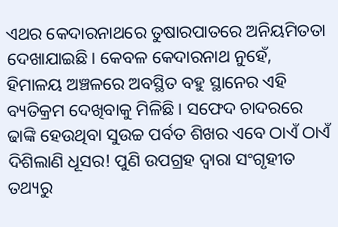ଏଥର କେଦାରନାଥରେ ତୁଷାରପାତରେ ଅନିୟମିତତା ଦେଖାଯାଇଛି। କେବଳ କେଦାରନାଥ ନୁହେଁ, ହିମାଳୟ ଅଞ୍ଚଳରେ ଅବସ୍ଥିତ ବହୁ ସ୍ଥାନ‌େର ଏହି ବ୍ୟତିକ୍ରମ ଦେଖିବାକୁ ମିଳିଛି। ସଫେଦ ଚାଦରରେ ଢାଙ୍କି ହେଉଥିବା ସୁଉଚ୍ଚ ପର୍ବତ ଶିଖର ଏବେ ଠାଏଁ ଠାଏଁ ଦିଶିଲାଣି ଧୂସର! ପୁଣି ଉପଗ୍ରହ ଦ୍ବାରା ସଂଗୃହୀତ ତଥ୍ୟରୁ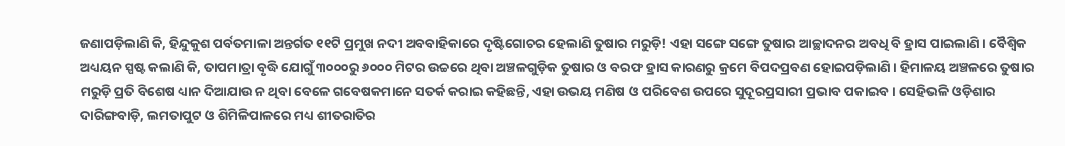ଜଣାପଡ଼ିଲାଣି କି, ହିନ୍ଦୁକୁଶ ପର୍ବତମାଳା ଅନ୍ତର୍ଗତ ୧୧ଟି ପ୍ରମୁଖ ନଦୀ ଅବବାହିକାରେ ଦୃଷ୍ଟିଗୋଚର ହେଲାଣି ତୁଷାର ମରୁଡ଼ି! ଏହା ସଙ୍ଗେ ସଙ୍ଗେ ତୁଷାର ଆଚ୍ଛାଦନର ଅବଧି ବି ହ୍ରାସ ପାଇଲାଣି। ବୈଶ୍ବିକ ଅଧ୍ୟୟନ ସ୍ପଷ୍ଟ କଲାଣି କି, ତାପମାତ୍ରା ବୃଦ୍ଧି ଯୋଗୁଁ ୩୦୦୦ରୁ ୬୦୦୦ ମିଟର ଉଚ୍ଚରେ ଥିବା ଅଞ୍ଚଳଗୁଡ଼ିକ ତୁଷାର ଓ ବରଫ ହ୍ରାସ କାରଣରୁ କ୍ରମେ ବିପଦପ୍ରବଣ ହୋଇପଡ଼ିଲାଣି। ହିମାଳୟ ଅଞ୍ଚଳରେ ତୁଷାର ମରୁଡ଼ି ପ୍ରତି ବିଶେଷ ଧ୍ୟାନ ଦିଆଯାଉ ନ ଥିବା ବେଳେ ଗବେଷକମାନେ ସତର୍କ କରାଇ କହିଛନ୍ତି, ଏହା ଉଭୟ ମଣିଷ ଓ ପରିବେଶ ଉପରେ ସୁଦୂରପ୍ରସାରୀ ପ୍ରଭାବ ପକାଇବ। ସେହିଭଳି ଓଡ଼ିଶାର ଦାରିଙ୍ଗବାଡ଼ି, ଲମତାପୁଟ ଓ ଶିମିଳିପାଳରେ ମଧ୍ୟ ଶୀତରାତିର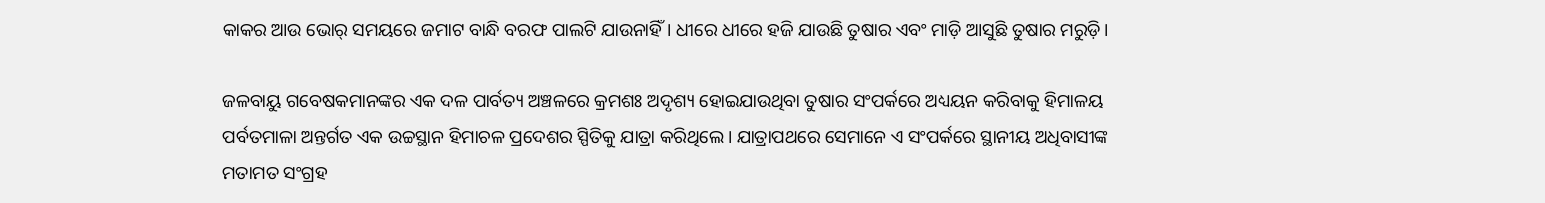କାକର ଆଉ ଭୋର୍‌ ସମୟରେ ଜମାଟ ବାନ୍ଧି ବରଫ ପାଲଟି ଯାଉନାହିଁ। ଧୀରେ ଧୀରେ ହଜି ଯାଉଛି ତୁଷାର ଏବଂ ମାଡ଼ି ଆସୁଛି ତୁଷାର ମରୁଡ଼ି।

ଜଳବାୟୁ ଗବେଷକମାନଙ୍କର ଏକ ଦଳ ପାର୍ବତ୍ୟ ଅଞ୍ଚଳରେ କ୍ରମଶଃ ଅଦୃଶ୍ୟ ହୋଇଯାଉଥିବା ତୁଷାର ସଂପର୍କରେ ଅଧ୍ୟୟନ କରିବାକୁ ହିମାଳୟ ପର୍ବତମାଳା ଅନ୍ତର୍ଗତ ଏକ ଉଚ୍ଚସ୍ଥାନ ହିମାଚଳ ପ୍ରଦେଶର ସ୍ପିତିକୁ ଯାତ୍ରା କରିଥିଲେ। ଯାତ୍ରାପଥରେ ସେମାନେ ଏ ସଂପର୍କରେ ସ୍ଥାନୀୟ ଅଧିବାସୀଙ୍କ ମତାମତ ସଂଗ୍ରହ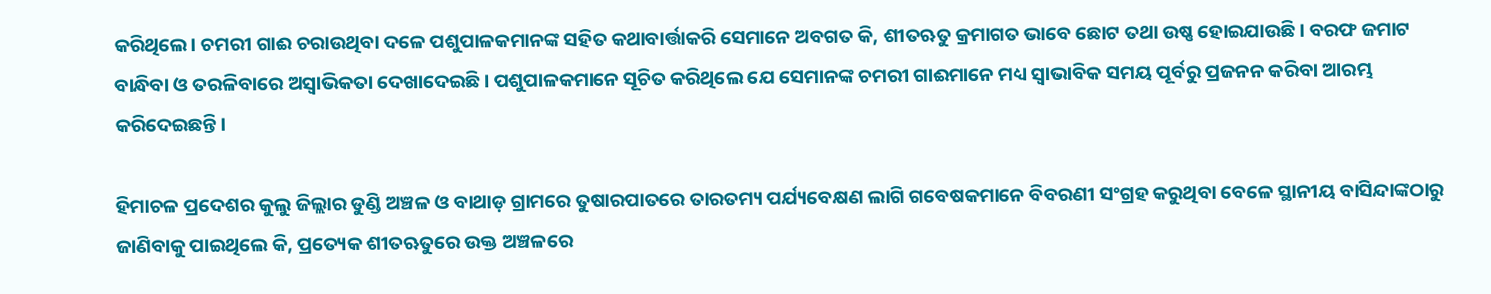କରିଥିଲେ। ଚମରୀ ଗାଈ ଚରାଉଥିବା ଦଳେ ପଶୁପାଳକମାନଙ୍କ ସହିତ କଥାବାର୍ତ୍ତାକରି ସେମାନେ ଅବଗତ କି, ଶୀତଋତୁ କ୍ରମାଗତ ଭାବେ ଛୋଟ ତଥା ଉଷ୍ଣ ହୋଇଯାଉଛି। ବରଫ ଜମାଟ ବାନ୍ଧିବା ଓ ତରଳିବାରେ ଅସ୍ବାଭିକତା ଦେଖାଦେଇଛି। ପଶୁପାଳକମାନେ ସୂଚିତ କରିଥିଲେ ଯେ ସେମାନଙ୍କ ଚମରୀ ଗାଈମାନେ ମଧ୍ୟ ସ୍ବାଭାବିକ ସମୟ ପୂର୍ବରୁ ପ୍ରଜନନ କରିବା ଆରମ୍ଭ କରିଦେଇଛନ୍ତି।

ହିମାଚଳ ପ୍ରଦେଶର କୁଲୁ ଜିଲ୍ଲାର ଡୁଣ୍ଡି ଅଞ୍ଚଳ ଓ ବାଥାଡ଼ ଗ୍ରାମରେ ତୁଷାରପାତରେ ତାରତମ୍ୟ ପର୍ଯ୍ୟବେକ୍ଷଣ ଲାଗି ଗବେଷକମାନେ ବିବରଣୀ ସଂଗ୍ରହ କରୁଥିବା ବେଳେ ସ୍ଥାନୀୟ ବାସିନ୍ଦାଙ୍କଠାରୁ ଜାଣିବାକୁ ପାଇଥିଲେ କି, ପ୍ରତ୍ୟେକ ଶୀତଋତୁରେ ଉକ୍ତ ଅଞ୍ଚଳରେ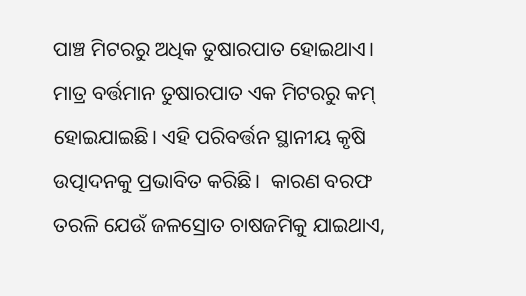ପାଞ୍ଚ ମିଟରରୁ ଅଧିକ ତୁଷାରପାତ ହୋଇଥାଏ। ମାତ୍ର ବର୍ତ୍ତମାନ ତୁଷାରପାତ ଏକ ମିଟରରୁ କମ୍‌ ହୋଇଯାଇଛି। ଏହି ପରିବର୍ତ୍ତନ ସ୍ଥାନୀୟ କୃଷି ଉତ୍ପାଦନକୁ ପ୍ରଭାବିତ କରିଛି।  କାରଣ ବରଫ ତରଳି ଯେଉଁ ଜଳସ୍ରୋତ ଚାଷଜମିକୁ ଯାଇଥାଏ,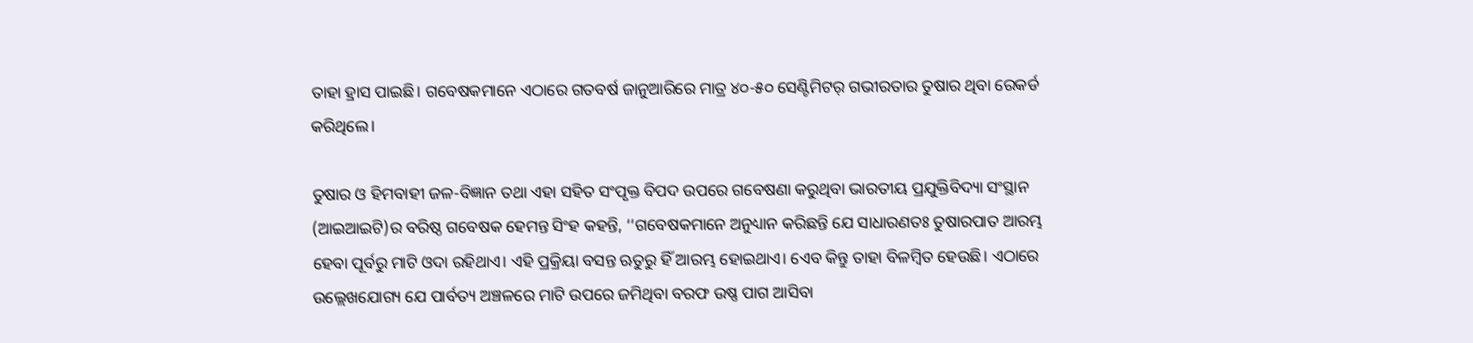ତାହା ହ୍ରାସ ପାଇଛି। ଗବେଷକମାନେ ଏଠାରେ ଗତବର୍ଷ ଜାନୁଆରିରେ ମାତ୍ର ୪୦-୫୦ ସେଣ୍ଟିମିଟର୍‌ ଗଭୀରତାର ତୁଷାର ଥିବା ରେକର୍ଡ କରିଥିଲେ।

ତୁଷାର ଓ ହିମବାହୀ ଜଳ-ବିଜ୍ଞାନ ତଥା ଏହା ସହିତ ସଂପୃକ୍ତ ବିପଦ ଉପରେ ଗବେଷଣା କରୁଥିବା ଭାରତୀୟ ପ୍ରଯୁକ୍ତିବିଦ୍ୟା ସଂସ୍ଥାନ (ଆଇଆଇଟି)ର ବରିଷ୍ଠ ଗବେଷକ ହେମନ୍ତ ସିଂହ କହନ୍ତି, ‘‘ଗବେଷକମାନେ ଅନୁଧ୍ୟାନ କରିଛନ୍ତି ଯେ ସାଧାରଣତଃ ତୁଷାରପାତ ଆରମ୍ଭ ହେବା ପୂର୍ବରୁ ମାଟି ଓଦା ରହିଥାଏ। ଏହି ପ୍ରକ୍ରିୟା ବସନ୍ତ ଋତୁ‌ରୁ ହିଁ ଆରମ୍ଭ ହୋଇଥାଏ। ଏ‌େବ କିନ୍ତୁ ତାହା ବିଳମ୍ବିତ ହେଉଛି। ଏଠାରେ ଉଲ୍ଲେଖଯୋଗ୍ୟ ଯେ ପାର୍ବତ୍ୟ ଅଞ୍ଚଳରେ ମାଟି ଉପରେ ଜମିଥିବା ବରଫ ଉଷ୍ଣ ପାଗ ଆସିବା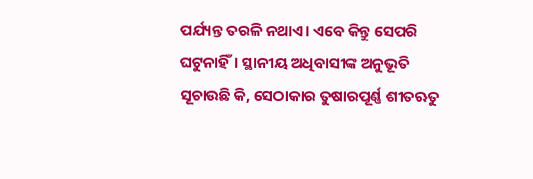ପର୍ଯ୍ୟନ୍ତ ତରଳି ନଥାଏ। ଏବେ କିନ୍ତୁ ସେପରି ଘଟୁନାହିଁ। ସ୍ଥାନୀୟ ଅଧିବାସୀଙ୍କ ଅନୁଭୂତି ସୂଚାଉଛି କି, ସେଠାକାର ତୁଷାରପୂର୍ଣ୍ଣ ଶୀତଋତୁ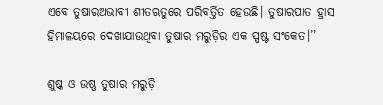ଏବେ ତୁଷାରଅଭାବୀ ଶୀତଋତୁରେ ପରିବର୍ତ୍ତିତ ହେଉଛି। ତୁଷାରପାତ ହ୍ରାସ ହିମାଳୟରେ ଦେଖାଯାଉଥିବା ତୁଷାର ମରୁଡ଼ିର ଏକ ସ୍ପଷ୍ଟ ସଂକେତ।’’

ଶୁଷ୍କ ଓ ଉଷ୍ଣ ତୁଷାର ମରୁଡ଼ି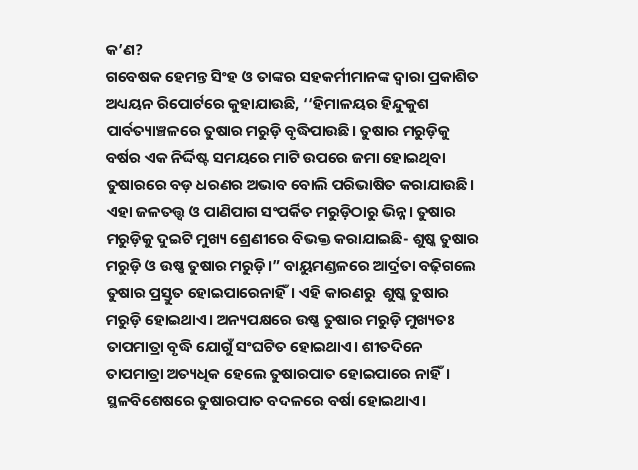କ’ଣ?
ଗବେଷକ ହେମନ୍ତ ସିଂହ ଓ ତାଙ୍କର ସହକର୍ମୀମାନଙ୍କ ଦ୍ବାରା ପ୍ରକାଶିତ ଅଧ୍ୟୟନ ରିପୋର୍ଟରେ କୁହାଯାଉଛି, ‘‘ହିମାଳୟର ହିନ୍ଦୁକୁଶ ପାର୍ବତ୍ୟାଞ୍ଚଳରେ ତୁଷାର ମରୁଡ଼ି ବୃଦ୍ଧିପାଉଛି। ତୁଷାର ମରୁଡ଼ିକୁ ବର୍ଷର ଏକ ନିର୍ଦ୍ଦିଷ୍ଟ ସମୟରେ ମାଟି ଉପରେ ଜମା ହୋଇଥିବା ତୁଷାରରେ ବଡ଼ ଧରଣର ଅଭାବ ବୋଲି ପରିଭାଷିତ କରାଯାଉଛି। ଏହା ଜଳତତ୍ତ୍ବ ଓ ପାଣିପାଗ ସଂପର୍କିତ ମରୁଡ଼ିଠାରୁ ଭିନ୍ନ। ତୁଷାର ମରୁଡ଼ିକୁ ଦୁଇଟି ମୁଖ୍ୟ ଶ୍ରେଣୀରେ ବିଭକ୍ତ କରାଯାଇଛି- ଶୁଷ୍କ ତୁଷାର ମରୁଡ଼ି ଓ ଉଷ୍ଣ ତୁଷାର ମରୁଡ଼ି।” ବାୟୁମଣ୍ଡଳରେ ଆର୍ଦ୍ରତା ବଢ଼ିଗଲେ ତୁଷାର ପ୍ରସ୍ତୁତ ହୋଇପାରେନାହିଁ। ଏହି କାରଣରୁ  ଶୁଷ୍କ ତୁଷାର ମରୁଡ଼ି ହୋଇଥାଏ। ଅନ୍ୟପକ୍ଷରେ ଉଷ୍ଣ ତୁଷାର ମରୁଡ଼ି ମୁଖ୍ୟତଃ ତାପମାତ୍ରା ବୃଦ୍ଧି ଯୋଗୁଁ ସଂଘଟିତ ହୋଇଥାଏ। ଶୀତଦିନେ ତାପମାତ୍ରା ଅତ୍ୟଧିକ ହେଲେ ତୁଷାରପାତ ହୋଇପାରେ ନାହିଁ। ସ୍ଥଳବିଶେଷରେ ତୁଷାରପାତ ବଦଳରେ ବର୍ଷା ହୋଇଥାଏ।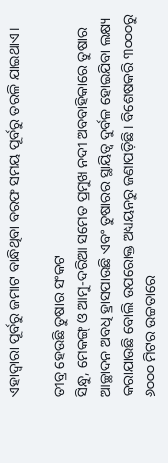ଏହାଦ୍ବାରା ପୂର୍ବରୁ ଜମାଟ ବାନ୍ଧିଥିବା ବରଫ ସମୟ ପୂର୍ବରୁ ତରଳି ଯାଇଥାଏ।

ତୀବ୍ର ହେଉଛି ତୁଷାର ସଂକଟ
ସିନ୍ଧୁ, ମେକଙ୍ଗ୍‌ ଓ ଆମୁ-ଦରିଆ ସମେତ ପ୍ରମୁଖ ନଦୀ ଅବବାହିକାରେ ତୁଷାର ଆଚ୍ଛାଦନ ଅବଧି ହ୍ରାସପାଉଛି ଏବଂ ତୁଷାରର ସ୍ଥାୟିତ୍ବ ଦୁର୍ବଳ ହୋଇଯିବା ଲକ୍ଷ୍ୟ କରାଯାଉଛି ବୋଲି ଉପରୋକ୍ତ ଅଧ୍ୟୟନରୁ ଜଣାପଡ଼ିଛି। ବିଶେଷକରି ୩୦୦୦ରୁ ୬୦୦୦ ମିଟର ଉଚ୍ଚତାରେ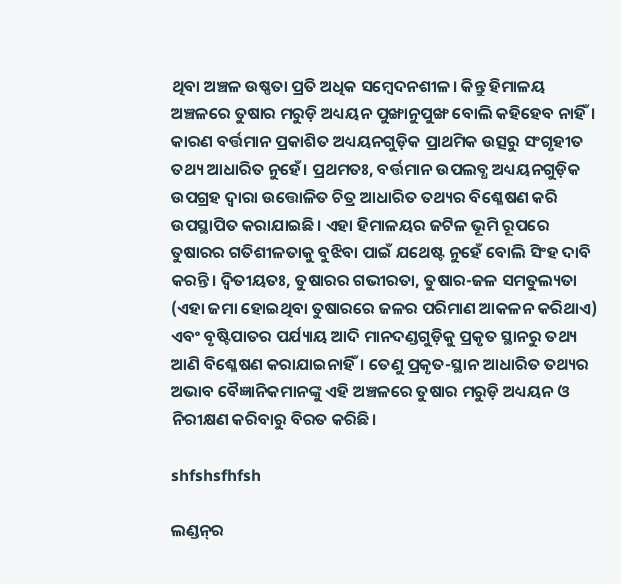ଥିବା ଅଞ୍ଚଳ ଉଷ୍ଣତା ପ୍ରତି ଅଧିକ ସମ୍ବେଦନଶୀଳ। କିନ୍ତୁ ହିମାଳୟ ଅଞ୍ଚଳରେ ତୁଷାର ମରୁଡ଼ି ଅଧ୍ୟୟନ ପୁଙ୍ଖାନୁପୁଙ୍ଖ ବୋଲି କହିହେବ ନାହିଁ। କାରଣ ବର୍ତ୍ତମାନ ପ୍ରକ‌ାଶିତ ଅଧ୍ୟୟନଗୁଡ଼ିକ ପ୍ରାଥମିକ ଉତ୍ସରୁ ସଂଗୃହୀତ ତଥ୍ୟ ଆଧାରିତ ନୁହେଁ। ପ୍ରଥମତଃ, ବର୍ତ୍ତମାନ ଉପଲବ୍ଧ ଅଧ୍ୟୟନଗୁଡ଼ିକ ଉପଗ୍ରହ ଦ୍ବାରା ଉତ୍ତୋଳିତ ଚିତ୍ର ଆଧାରିତ ତଥ୍ୟର ବିଶ୍ଳେଷଣ କରି ଉପସ୍ଥାପିତ କରାଯାଇଛି। ଏହା ହିମାଳୟର ଜଟିଳ ଭୂମି ରୂପରେ ତୁଷାରର ଗତିଶୀଳତାକୁ ବୁଝିବା ପାଇଁ ଯଥେଷ୍ଟ ନୁହେଁ ବୋଲି ସିଂହ ଦାବି କରନ୍ତି। ଦ୍ବିତୀୟତଃ, ତୁଷାରର ଗଭୀରତା, ତୁଷାର-ଜଳ ସମତୁଲ୍ୟତା (ଏହା ଜମା ହୋଇଥିବା ତୁଷାରରେ ଜଳର ପରିମାଣ ଆକଳନ କରିଥାଏ) ଏବଂ ବୃଷ୍ଟିପାତର ପର୍ଯ୍ୟାୟ ଆଦି ମାନଦଣ୍ଡଗୁଡ଼ିକୁ ପ୍ରକୃତ ସ୍ଥାନରୁ ତଥ୍ୟ ଆଣି ବିଶ୍ଳେଷଣ କରାଯାଇନାହିଁ। ତେଣୁ ପ୍ରକୃତ-ସ୍ଥାନ ଆଧାରିତ ତଥ୍ୟର ଅଭାବ ବୈଜ୍ଞାନିକମାନଙ୍କୁ ଏହି ଅଞ୍ଚଳରେ ତୁଷାର ମରୁଡ଼ି ଅଧ୍ୟୟନ ଓ ନିରୀକ୍ଷଣ କରିବାରୁ ବିରତ କରିଛି।

shfshsfhfsh

ଲଣ୍ଡନ୍‌ର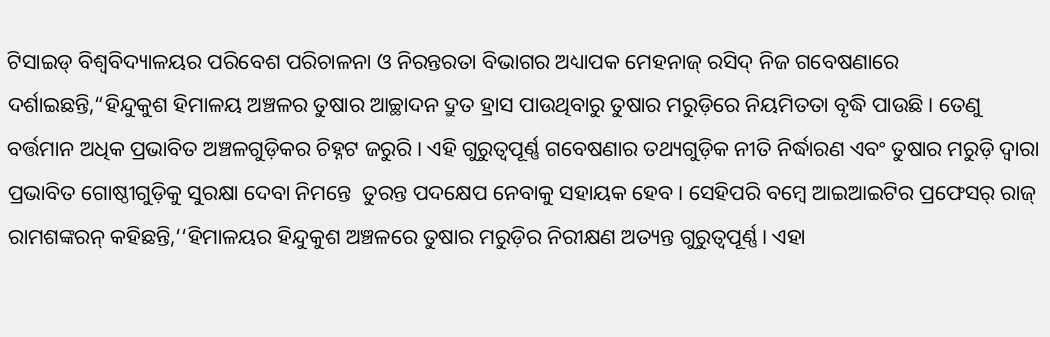ଟିସାଇଡ୍ ବିଶ୍ବବିଦ୍ୟାଳୟର ପରିବେଶ ପରିଚାଳନା ଓ ନିରନ୍ତରତା ବିଭାଗର ଅଧ୍ୟାପକ ମେହନାଜ୍‌ ରସିଦ୍‌ ନିଜ ଗବେଷଣାରେ ଦର୍ଶାଇଛନ୍ତି,“ହିନ୍ଦୁକୁଶ ହିମାଳୟ ଅଞ୍ଚଳର ତୁଷାର ଆଚ୍ଛାଦନ ଦ୍ରୁତ ହ୍ରାସ ପାଉଥିବାରୁ ତୁଷାର ମରୁଡ଼ିରେ ନିୟମିତତା ବୃଦ୍ଧି ପାଉଛି। ତେଣୁ ବର୍ତ୍ତମାନ ଅଧିକ ପ୍ରଭାବିତ ଅଞ୍ଚଳଗୁଡ଼ିକର ଚିହ୍ନଟ ଜରୁରି। ଏହି ଗୁରୁତ୍ବପୂର୍ଣ୍ଣ ଗବେଷଣାର ତଥ୍ୟଗୁଡ଼ିକ ନୀତି ନିର୍ଦ୍ଧାରଣ ଏବଂ ତୁଷାର ମରୁଡ଼ି ଦ୍ବାରା ପ୍ରଭାବିତ ଗୋଷ୍ଠୀଗୁଡ଼ିକୁ ସୁରକ୍ଷା ଦେବା ନିମନ୍ତେ  ତୁରନ୍ତ ପଦକ୍ଷେପ ନେବାକୁ ସହାୟକ ହେବ। ସେହିପରି ବମ୍ବେ ଆଇଆଇଟିର ପ୍ରଫେସର୍‌ ରାଜ୍‌ ରାମଶଙ୍କରନ୍‌ କହିଛନ୍ତି,‘‘ହିମାଳୟର ହିନ୍ଦୁକୁଶ ଅଞ୍ଚଳରେ ତୁଷାର ମରୁଡ଼ିର ନିରୀକ୍ଷଣ ଅତ୍ୟନ୍ତ ଗୁରୁତ୍ବପୂର୍ଣ୍ଣ। ଏହା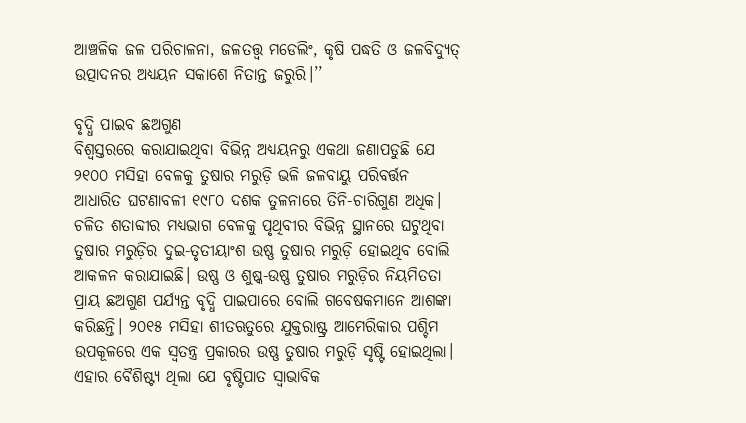ଆଞ୍ଚଳିକ ଜଳ ପରିଚାଳନା, ଜଳତତ୍ତ୍ବ ମଡେଲିଂ, କୃଷି ପଦ୍ଧତି ଓ ଜଳବିଦ୍ୟୁତ୍‌ ଉତ୍ପାଦନର ଅଧ୍ୟୟନ ସକାଶେ ନିତାନ୍ତ ଜରୁରି।’’

ବୃଦ୍ଧି ପାଇବ ଛଅଗୁଣ
ବିଶ୍ବସ୍ତରରେ କରାଯାଇଥିବା ବିଭିନ୍ନ ଅଧ୍ୟୟନରୁ ଏକଥା ଜଣାପଡୁଛି ଯେ ୨୧୦୦ ମସିହା ବେଳକୁ ତୁଷାର ମରୁଡ଼ି ଭଳି ଜଳବାୟୁ ପରିବର୍ତ୍ତନ ଆଧାରିତ ଘଟଣାବଳୀ ୧୯୮୦ ଦଶକ ତୁଳନାରେ ତିନି-ଚାରିଗୁଣ ଅଧିକ। ଚଳିତ ଶତାବ୍ଦୀର ମଧ୍ୟଭାଗ ବେଳକୁ ପୃଥିବୀର ବିଭିନ୍ନ ସ୍ଥାନରେ ଘଟୁଥିବା ତୁଷାର ମରୁଡ଼ିର ଦୁଇ-ତୃତୀୟାଂଶ ଉଷ୍ଣ ତୁଷାର ମରୁଡ଼ି ହୋଇଥିବ ବୋଲି ଆକଳନ କରାଯାଇଛି। ଉଷ୍ଣ ଓ ଶୁଷ୍କ-ଉଷ୍ଣ ତୁଷାର ମରୁଡ଼ିର ନିୟମିତତା ପ୍ରାୟ ଛଅଗୁଣ ପର୍ଯ୍ୟନ୍ତ ବୃଦ୍ଧି ପାଇପାରେ ବୋଲି ଗବେଷକମାନେ ଆଶଙ୍କା କରିଛନ୍ତି। ୨୦୧୫ ମସିହା ଶୀତଋତୁରେ ଯୁକ୍ତରାଷ୍ଟ୍ର ଆମେରିକାର ପଶ୍ଚିମ ଉପକୂଳରେ ଏକ ସ୍ବତନ୍ତ୍ର ପ୍ରକାରର ଉଷ୍ଣ ତୁଷାର ମରୁଡ଼ି ସୃଷ୍ଟି ହୋଇଥିଲା। ଏହାର ବୈଶିଷ୍ଟ୍ୟ ଥିଲା ଯେ ବୃଷ୍ଟିପାତ ସ୍ବାଭାବିକ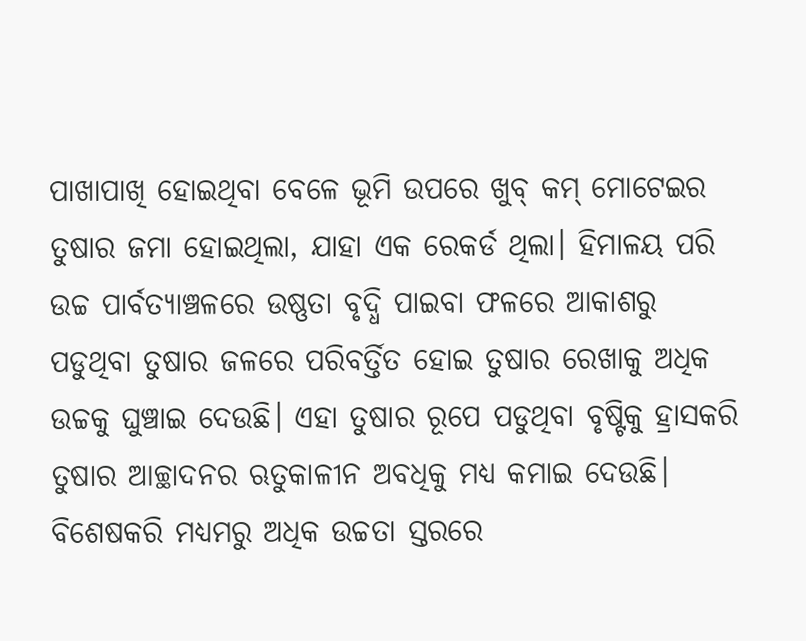ପାଖାପାଖି ହୋଇଥିବା ବେଳେ ଭୂମି ଉପରେ ଖୁବ୍‌ କମ୍ ମୋଟେଇର ତୁଷାର ଜମା ହୋଇଥିଲା, ଯାହା ଏକ ରେକର୍ଡ ଥିଲା। ହିମାଳୟ ପରି ଉଚ୍ଚ ପାର୍ବତ୍ୟାଞ୍ଚଳରେ ଉଷ୍ଣତା ବୃଦ୍ଧି ପାଇବା ଫଳରେ ଆକାଶରୁ ପଡୁଥିବା ତୁଷାର ଜଳରେ ପରିବର୍ତ୍ତିତ ହୋଇ ତୁଷାର ରେଖାକୁ ଅଧିକ ଉଚ୍ଚକୁ ଘୁଞ୍ଚାଇ ଦେଉଛି। ଏହା ତୁଷାର ରୂପେ ପଡୁଥିବା ବୃଷ୍ଟିକୁ ହ୍ରାସକରି ତୁଷାର ଆଚ୍ଛାଦନର ଋତୁକାଳୀନ ଅବଧିକୁ ମଧ୍ୟ କମାଇ ଦେଉଛି। ବିଶେଷକରି ମଧ୍ୟମରୁ ଅଧିକ ଉଚ୍ଚତା ସ୍ତରରେ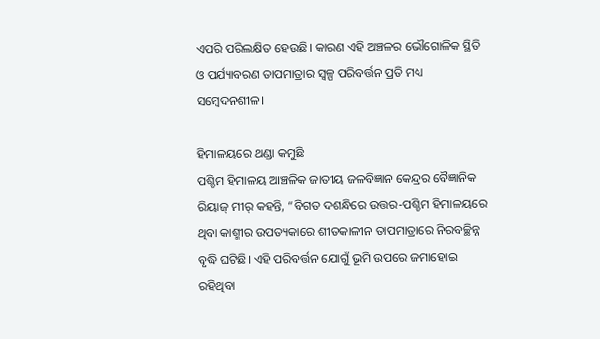ଏପରି ପରିଲକ୍ଷିତ ହେଉଛି। କାରଣ ଏହି ଅଞ୍ଚଳର ଭୌଗୋଳିକ ସ୍ଥିତି ଓ ପର୍ଯ୍ୟାବରଣ ତାପମାତ୍ରାର ସ୍ବଳ୍ପ ପରିବର୍ତ୍ତନ ପ୍ରତି ମଧ୍ୟ ସମ୍ବେଦନଶୀଳ।

ହିମାଳୟରେ ଥଣ୍ଡା କମୁଛି
ପଶ୍ଚିମ ହିମାଳୟ ଆଞ୍ଚଳିକ ଜାତୀୟ ଜଳବିଜ୍ଞାନ କେନ୍ଦ୍ରର ବୈଜ୍ଞାନିକ ରିୟାଜ୍‌ ମୀର୍ କହନ୍ତି, “ବିଗତ ଦଶନ୍ଧିରେ ଉତ୍ତର-ପଶ୍ଚିମ ହିମାଳୟରେ ଥିବା କାଶ୍ମୀର ଉପତ୍ୟକାରେ ଶୀତକାଳୀନ ତାପମାତ୍ରାରେ ନିରବଚ୍ଛିନ୍ନ ବୃଦ୍ଧି ଘଟିଛି। ଏହି ପରିବର୍ତ୍ତନ ଯୋଗୁଁ ଭୂମି ଉପରେ ଜମାହୋଇ ରହିଥିବା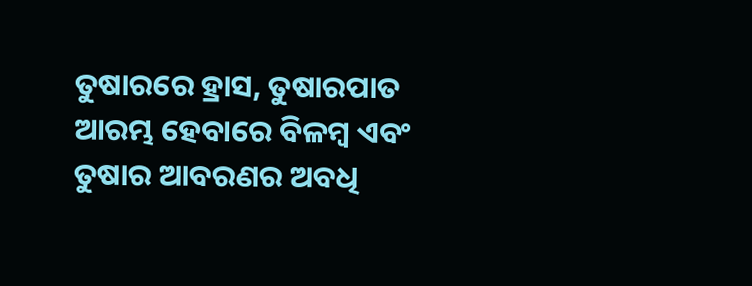ତୁଷାରରେ ହ୍ରାସ, ତୁଷାରପାତ ଆରମ୍ଭ ହେବାରେ ବିଳମ୍ବ ଏବଂ ତୁଷାର ଆବରଣର ଅବଧି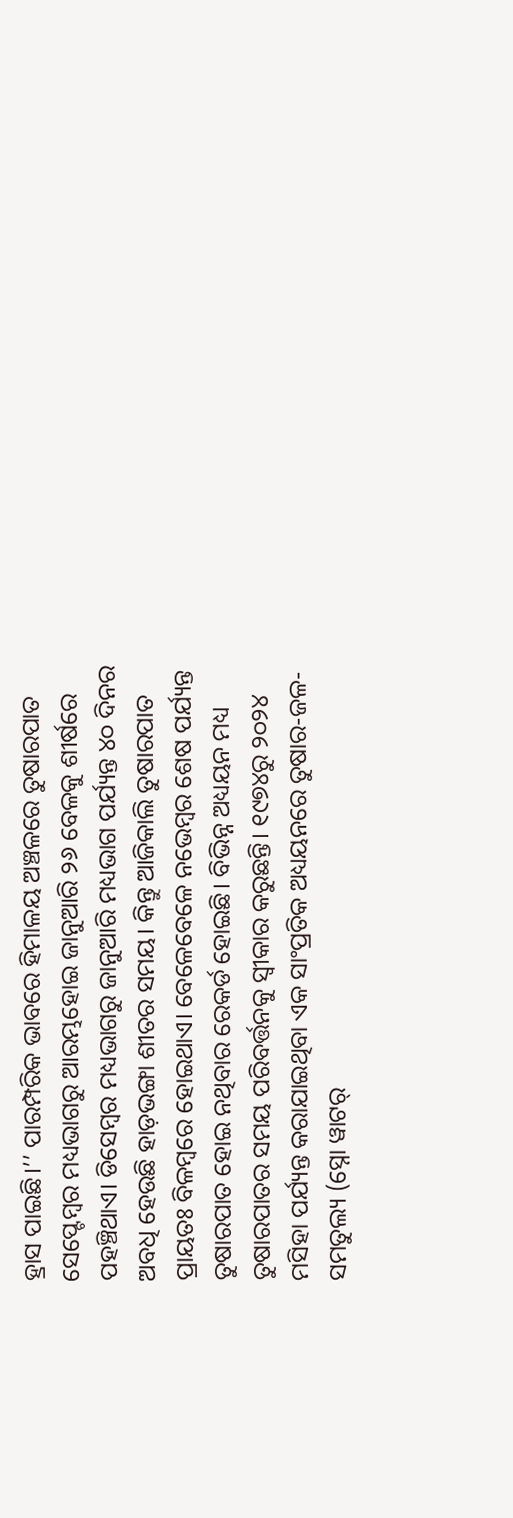ହ୍ରାସ ପାଇଛି।’’ ପାରମ୍ପରିକ ଭାବରେ ହିମାଳୟ ଅଞ୍ଚଳରେ ତୁଷାରପାତ ସେପ୍ଟେମ୍ବର ମଧ୍ୟଭାଗରୁ ଆରମ୍ଭହୋଇ ଜାନୁଆରି ୨୬ ବେଳକୁ ଶୀର୍ଷରେ ପହଞ୍ଚିଥାଏ। ଡିସେମ୍ବର ମଧ୍ୟଭାଗରୁ ଜାନୁଆରି ମଧ୍ୟଭାଗ ପର୍ଯ୍ୟନ୍ତ ୪୦ ଦିନର ଅବଧି ହେଉଛି ହାଡ଼ଭଙ୍ଗା ଶୀତର ସମୟ। କିନ୍ତୁ ଆଜିକାଲି ତୁଷାରପାତ ପ୍ରାୟତଃ ବିଳମ୍ବରେ ହୋଇଥାଏ। ବେଳେବେଳେ ନଭେମ୍ବର ଶେଷ ପର୍ଯ୍ୟନ୍ତ ତୁଷାରପାତ ହୋଇ ନଥିବାର ରେକର୍ଡ ହୋଇଛି। ବିଭିନ୍ନ ଅଧ୍ୟୟନ ମଧ୍ୟ ତୁଷାରପାତର ସମୟ ପରିବର୍ତ୍ତନକୁ ସ୍ବୀକାର କରୁଛନ୍ତି। ୧୯୭୪ରୁ ୨୦୨୪ ମସିହା ପର୍ଯ୍ୟନ୍ତ କରାଯାଇଥିବା ଏକ ସାଂପ୍ରତିକ ଅଧ୍ୟୟନରେ ତୁଷାର-ଜଳ-ସମତୁଲ୍ୟ (ସ୍ନୋ ୱାଟର୍‌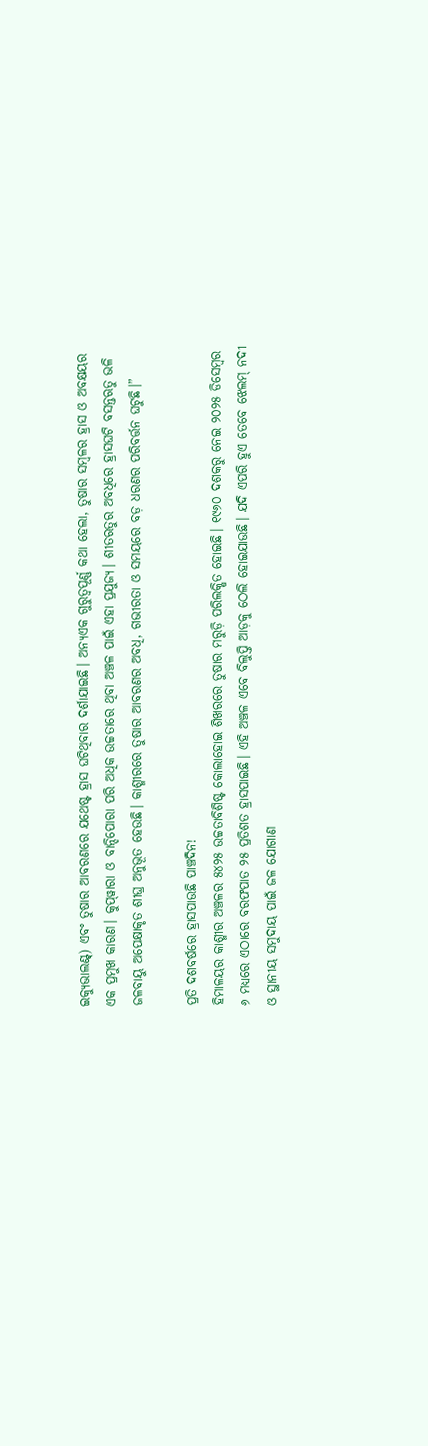ଇକ୍ୟୁଭାଲଣ୍ଟ୍‌) ଏବଂ ତୁଷାର ଆବରଣରେ ଯଥେଷ୍ଟ ହ୍ରାସ ଘଟିଥିବାର ଦର୍ଶାଯାଇଛି। ଅନ୍ୟଏକ ଗୁରୁତ୍ବପୂର୍ଣ୍ଣ କଥା ହେଲା, ତୁଷାର ସମ୍ବଳର ହ୍ରାସ ଓ ଅବକ୍ଷୟର ଏକ ପ୍ରମୁଖ କାରଣ। କୁପ୍‌ୱାରା ଓ ବାନ୍ଦିପୋରା ପରି ଅଧିକ ଉଚ୍ଚତାରେ ଥିବା ଅଞ୍ଚଳ ପାଇଁ ଏହା ପ୍ରଯୁଜ୍ୟ। ଶୀତଋତୁର ଅବଧିରେ ହ୍ରାସଘଟି ବସନ୍ତଋତୁ ଭଳି ଜଳବାୟୁ ଅପେକ୍ଷାକୃତ ଶୀଘ୍ର ଅନୁଭୂତ ହେଉଛି। କାଶ୍ମୀରରେ ତୁଷାର ଆବରଣର ଅବଧି, ଗଭୀରତା ଓ ସମୟରେ ବଡ଼ ଧରଣର ପରିବର୍ତ୍ତନ ଘଟୁଛି।”

ପ୍ରତି ଦଶବର୍ଷରେ ହ୍ରାସପାଉଛି ପାଞ୍ଚଦିନ!
ହିମାଳୟର କାଶ୍ମୀର ଅଞ୍ଚଳର ୫୪୨୫ ଉଚ୍ଚତାବିଶିଷ୍ଟ କୋଲାହୋଇ ଶିଖରରେ ତୁଷାର ମରୁଡ଼ି ପରିଲକ୍ଷିତ ହୋଇଛି। ୧୯୬୦ ଦଶକରୁ ନେଇ ୨୦୨୫ ଡିସେମ୍ବର ୬ ମଧ୍ୟରେ ଏଠାରେ ବରଫପାତ ୨୫ ପ୍ରତିଶତ ହ୍ରାସପାଇଛି। ଏହି ଅଞ୍ଚଳ ଏବେ ବିଲୁପ୍ତି ଆଡ଼କୁ ଠେଲି ହୋଇଯାଉଛି। ଯଦି ଏପରି ହୁଏ ତେବେ ଝେଲମ୍‌ ନଦୀ ଓ ସ୍ଥାନୀୟ ସମୁଦାୟ ପାଇଁ ଜଳ ଯୋଗାଣ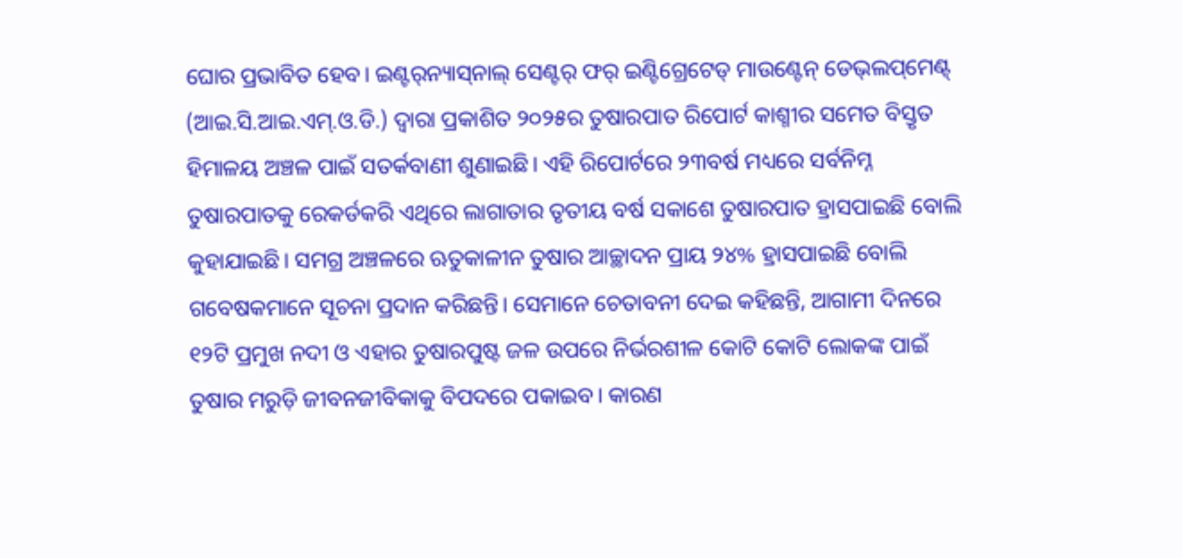ଘୋର ପ୍ରଭାବିତ ହେବ। ଇଣ୍ଟର୍‌ନ୍ୟାସ୍‌ନାଲ୍‌ ସେଣ୍ଟର୍‌ ଫର୍ ଇଣ୍ଟିଗ୍ରେଟେଡ୍ ମାଉଣ୍ଟେନ୍ ଡେଭ୍‌ଲପ୍‌ମେଣ୍ଟ୍‌ (ଆଇ.ସି.ଆଇ.ଏମ୍.ଓ.ଡି.) ଦ୍ବାରା ପ୍ରକାଶିତ ୨୦୨୫ର ତୁଷାରପାତ ରିପୋର୍ଟ କାଶ୍ମୀର ସମେତ ବିସ୍ତୃତ ହିମାଳୟ ଅଞ୍ଚଳ ପାଇଁ ସତର୍କବାଣୀ ଶୁଣାଇଛି। ଏହି ରିପୋର୍ଟରେ ୨୩ବର୍ଷ ମଧ୍ୟରେ ସର୍ବନିମ୍ନ ତୁଷାରପାତକୁ ରେକର୍ଡକରି ଏଥିରେ ଲାଗାତାର ତୃତୀୟ ବର୍ଷ ସକାଶେ ତୁଷାରପାତ ହ୍ରାସପାଇଛି ବୋଲି କୁହାଯାଇଛି। ସମଗ୍ର ଅଞ୍ଚଳରେ ଋତୁକାଳୀନ ତୁଷାର ଆଚ୍ଛାଦନ ପ୍ରାୟ ୨୪% ହ୍ରାସପାଇଛି ବୋଲି ଗବେଷକମାନେ ସୂଚନା ପ୍ରଦାନ କରିଛନ୍ତି। ସେମାନେ ଚେତାବନୀ ଦେଇ କହିଛନ୍ତି, ଆଗାମୀ ଦିନରେ ୧୨ଟି ପ୍ରମୁଖ ନଦୀ ଓ ଏହାର ତୁଷାରପୁଷ୍ଟ ଜଳ ଉପରେ ନିର୍ଭରଶୀଳ କୋଟି କୋଟି ଲୋକଙ୍କ ପାଇଁ ତୁଷାର ମରୁଡ଼ି ଜୀବନଜୀବିକାକୁ ବିପଦରେ ପକାଇବ। କାରଣ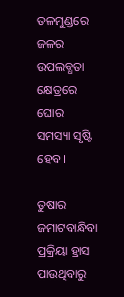ତଳମୁଣ୍ଡରେ ଜଳର ଉପଲବ୍ଧତା କ୍ଷେତ୍ରରେ ଘୋର ସମସ୍ୟା ସୃଷ୍ଟି ହେବ।

ତୁଷାର ଜମାଟବାନ୍ଧିବା ପ୍ରକ୍ରିୟା ହ୍ରାସ ପାଉଥିବାରୁ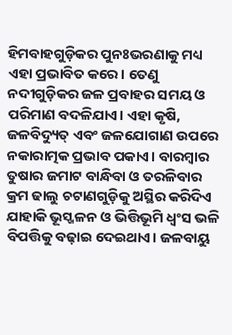ହିମବାହଗୁଡ଼ିକର ପୁନଃଭରଣାକୁ ମଧ୍ୟ ଏହା ପ୍ରଭାବିତ କରେ। ତେଣୁ ନଦୀଗୁଡ଼ିକର ଜଳ ପ୍ରବାହର ସମୟ ଓ ପରିମାଣ ବଦଳିଯାଏ। ଏହା କୃଷି, ଜଳବିଦ୍ୟୁତ୍‌ ଏବଂ ଜଳଯୋଗାଣ ଉପରେ ନକାରାତ୍ମକ ପ୍ରଭାବ ପକାଏ। ବାରମ୍ବାର ତୁଷାର ଜମାଟ ବାନ୍ଧିବା ଓ ତରଳିବାର କ୍ରମ ଢାଲୁ ଚଟାଣଗୁଡ଼ିକୁ ଅସ୍ଥିର କରିଦିଏ ଯାହାକି ଭୂସ୍ଖଳନ ଓ ଭିତ୍ତିଭୂମି ଧ୍ବଂସ ଭଳି ବିପତ୍ତିକୁ ବଢ଼ାଇ ଦେଇଥାଏ। ଜଳବାୟୁ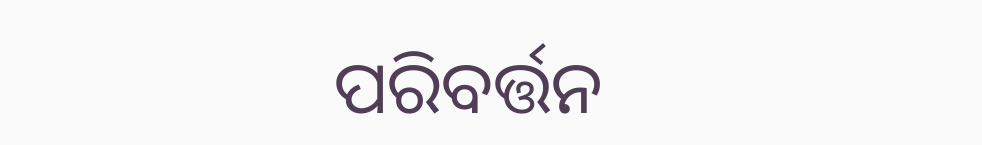ପରିବର୍ତ୍ତନ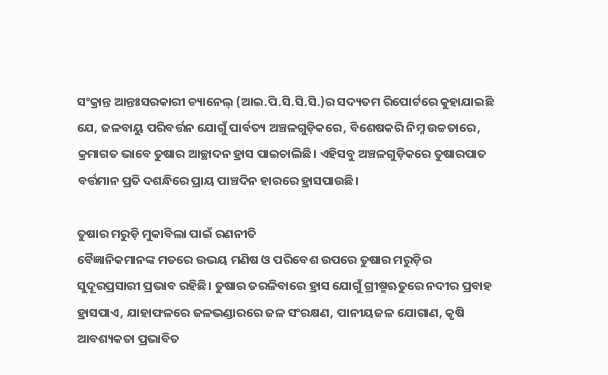ସଂକ୍ରାନ୍ତ ଆନ୍ତଃସରକାରୀ ଚ୍ୟାନେଲ୍ (ଆଇ.ପି.ସି.ସି.ସି.)ର ସଦ୍ୟତମ ରିପୋର୍ଟରେ କୁହାଯାଇଛି ଯେ, ଜଳବାୟୁ ପରିବର୍ତ୍ତନ ଯୋଗୁଁ ପାର୍ବତ୍ୟ ଅଞ୍ଚଳଗୁଡ଼ିକରେ, ବିଶେଷକରି ନିମ୍ନ ଉଚ୍ଚତାରେ, କ୍ରମାଗତ ଭାବେ ତୁଷାର ଆଚ୍ଛାଦନ ହ୍ରାସ ପାଇଚାଲିଛି। ଏହିସବୁ ଅଞ୍ଚଳଗୁଡ଼ିକରେ ତୁଷାରପାତ ବର୍ତ୍ତମାନ ପ୍ରତି ଦଶନ୍ଧିରେ ପ୍ରାୟ ପାଞ୍ଚଦିନ ହାରରେ ହ୍ରାସପାଉଛି।

ତୁଷାର ମରୁଡ଼ି ମୁକାବିଲା ପାଇଁ ରଣନୀତି
ବୈଜ୍ଞାନିକମାନଙ୍କ ମତରେ ଉଭୟ ମଣିଷ ଓ ପରିବେଶ ଉପରେ ତୁଷାର ମରୁଡ଼ିର ସୁଦୂରପ୍ରସାରୀ ପ୍ରଭାବ ରହିଛି। ତୁଷାର ତରଳିବାରେ ହ୍ରାସ ଯୋଗୁଁ ଗ୍ରୀଷ୍ମଋତୁରେ ନଦୀର ପ୍ରବାହ ହ୍ରାସପାଏ, ଯାହାଫଳରେ ଜଳଭଣ୍ଡାରରେ ଜଳ ସଂରକ୍ଷଣ, ପାନୀୟଜଳ ଯୋଗାଣ, କୃଷି ଆବଶ୍ୟକତା ପ୍ରଭାବିତ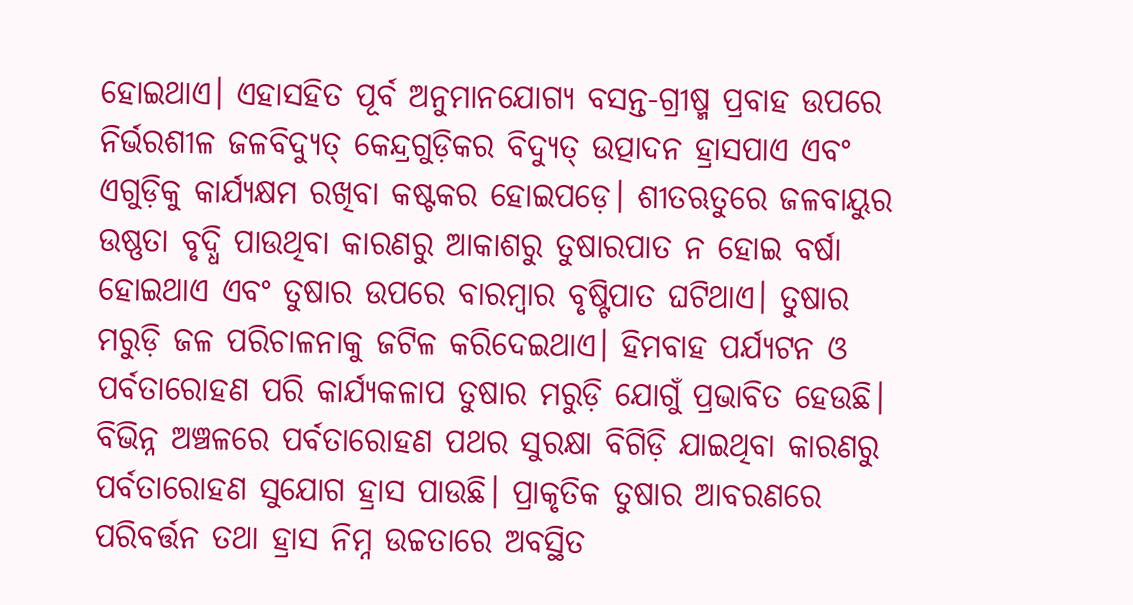ହୋଇଥାଏ। ଏହାସହିତ ପୂର୍ବ ଅନୁମାନଯୋଗ୍ୟ ବସନ୍ତ-ଗ୍ରୀଷ୍ମ ପ୍ରବାହ ଉପରେ ନିର୍ଭରଶୀଳ ଜଳବିଦ୍ୟୁତ୍‌ କେନ୍ଦ୍ରଗୁଡ଼ିକର ବିଦ୍ୟୁତ୍‌ ଉତ୍ପାଦନ ହ୍ରାସପାଏ ଏବଂ ଏଗୁଡ଼ିକୁ କାର୍ଯ୍ୟକ୍ଷମ ରଖିବା କଷ୍ଟକର ହୋଇପଡ଼େ। ଶୀତଋତୁରେ ଜଳବାୟୁର ଉଷ୍ଣତା ବୃଦ୍ଧି ପାଉଥିବା କାରଣରୁ ଆକାଶରୁ ତୁଷାରପାତ ନ ହୋଇ ବର୍ଷା ହୋଇଥାଏ ଏବଂ ତୁଷାର ଉପରେ ବାରମ୍ବାର ବୃଷ୍ଟିପାତ ଘଟିଥାଏ। ତୁଷାର ମରୁଡ଼ି ଜଳ ପରିଚାଳନାକୁ ଜଟିଳ କରିଦେଇଥାଏ। ହିମବାହ ପର୍ଯ୍ୟଟନ ଓ ପର୍ବତାରୋହଣ ପରି କାର୍ଯ୍ୟକଳାପ ତୁଷାର ମରୁଡ଼ି ଯୋଗୁଁ ପ୍ରଭାବିତ ହେଉଛି। ବିଭିନ୍ନ ଅଞ୍ଚଳରେ ପର୍ବତାରୋହଣ ପଥର ସୁରକ୍ଷା ବିଗିଡ଼ି ଯାଇଥିବା କାରଣରୁ ପର୍ବତାରୋହଣ ସୁଯୋଗ ହ୍ରାସ ପାଉଛି। ପ୍ରାକୃତିକ ତୁଷାର ଆବରଣରେ ପରିବର୍ତ୍ତନ ତଥା ହ୍ରାସ ନିମ୍ନ ଉଚ୍ଚତାରେ ଅବସ୍ଥିତ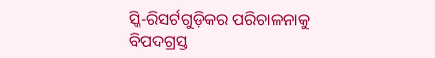ସ୍କି-ରିସର୍ଟଗୁଡ଼ିକର ପରିଚାଳନାକୁ ବିପଦଗ୍ରସ୍ତ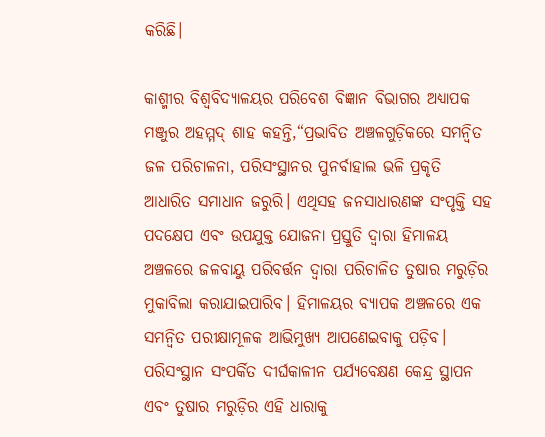କରିଛି।

କାଶ୍ମୀର ବିଶ୍ବବିଦ୍ୟାଳୟର ପରିବେଶ ବିଜ୍ଞାନ ବିଭାଗର ଅଧ୍ୟାପକ ମଞ୍ଜୁର ଅହମ୍ମଦ‌୍ ଶାହ କହନ୍ତି,“ପ୍ରଭାବିତ ଅଞ୍ଚଳଗୁଡ଼ିକରେ ସମନ୍ବିତ ଜଳ ପରିଚାଳନା, ପରିସଂସ୍ଥାନର ପୁନର୍ବାହାଲ ଭଳି ପ୍ରକୃତି ଆଧାରିତ ସମାଧାନ ଜରୁରି। ଏଥିସହ ଜନସାଧାରଣଙ୍କ ସଂପୃକ୍ତି ସହ ପଦକ୍ଷେପ ଏବଂ ଉପଯୁକ୍ତ ଯୋଜନା ପ୍ରସ୍ତୁତି ଦ୍ବାରା ହିମାଳୟ ଅଞ୍ଚଳରେ ଜଳବାୟୁ ପରିବର୍ତ୍ତନ ଦ୍ବାରା ପରିଚାଳିତ ତୁଷାର ମରୁଡ଼ିର ମୁକାବିଲା କରାଯାଇପାରିବ। ହିମାଳୟର ବ୍ୟାପକ ଅଞ୍ଚଳରେ ଏକ ସମନ୍ବିତ ପରୀକ୍ଷାମୂଳକ ଆଭିମୁଖ୍ୟ ଆପଣେଇବାକୁ ପଡ଼ିବ। ପରିସଂସ୍ଥାନ ସଂପର୍କିତ ଦୀର୍ଘକାଳୀନ ପର୍ଯ୍ୟବେକ୍ଷଣ କେନ୍ଦ୍ର ସ୍ଥାପନ ଏବଂ ତୁଷାର ମରୁଡ଼ିର ଏହି ଧାରାକୁ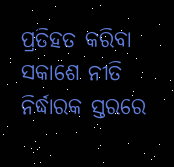ପ୍ରତିହତ କରିବା ସକାଶେ ନୀତି ନିର୍ଦ୍ଧାରକ ସ୍ତରରେ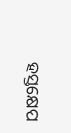ହସ୍ତକ୍ଷେପ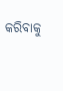କରିବାକୁ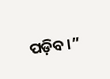ପଡ଼ିବ।”